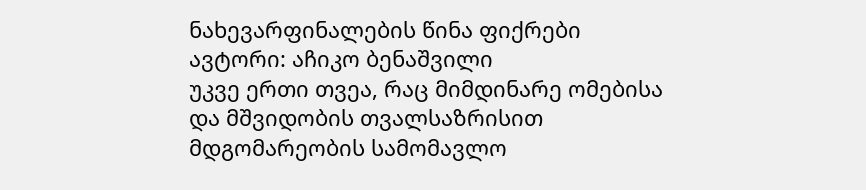ნახევარფინალების წინა ფიქრები
ავტორი: აჩიკო ბენაშვილი
უკვე ერთი თვეა, რაც მიმდინარე ომებისა და მშვიდობის თვალსაზრისით მდგომარეობის სამომავლო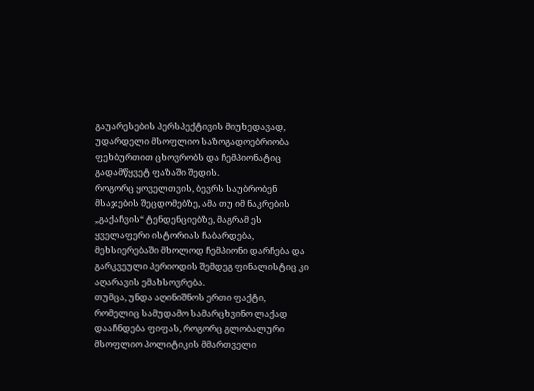გაუარესების პერსპექტივის მიუხედავად, უდარდელი მსოფლიო საზოგადოებრიობა ფეხბურთით ცხოვრობს და ჩემპიონატიც გადამწყვეტ ფაზაში შედის.
როგორც ყოველთვის, ბევრს საუბრობენ მსაჯების შეცდომებზე, ამა თუ იმ ნაკრების „გაქაჩვის“ ტენდენციებზე, მაგრამ ეს ყველაფერი ისტორიას ჩაბარდება, მეხსიერებაში მხოლოდ ჩემპიონი დარჩება და გარკვეული პერიოდის შემდეგ ფინალისტიც კი აღარავის ემახსოვრება.
თუმცა, უნდა აღინიშნოს ერთი ფაქტი, რომელიც სამუდამო სამარცხვინო ლაქად დააჩნდება ფიფას, როგორც გლობალური მსოფლიო პოლიტიკის მმართველი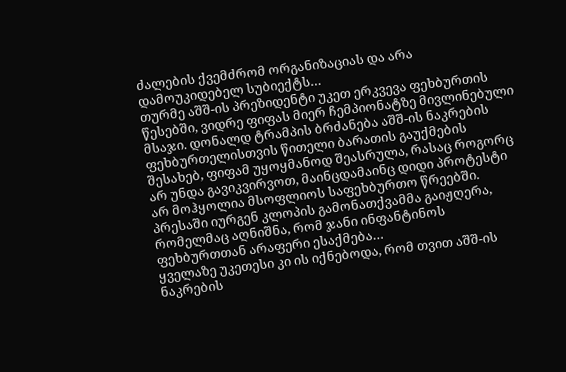ძალების ქვემძრომ ორგანიზაციას და არა დამოუკიდებელ სუბიექტს…
თურმე აშშ-ის პრეზიდენტი უკეთ ერკვევა ფეხბურთის წესებში, ვიდრე ფიფას მიერ ჩემპიონატზე მივლინებული მსაჯი. დონალდ ტრამპის ბრძანება აშშ-ის ნაკრების ფეხბურთელისთვის წითელი ბარათის გაუქმების შესახებ, ფიფამ უყოყმანოდ შეასრულა, რასაც როგორც არ უნდა გავიკვირვოთ, მაინცდამაინც დიდი პროტესტი არ მოჰყოლია მსოფლიოს საფეხბურთო წრეებში. პრესაში იურგენ კლოპის გამონათქვამმა გაიჟღერა, რომელმაც აღნიშნა, რომ ჯანი ინფანტინოს ფეხბურთთან არაფერი ესაქმება…
ყველაზე უკეთესი კი ის იქნებოდა, რომ თვით აშშ-ის ნაკრების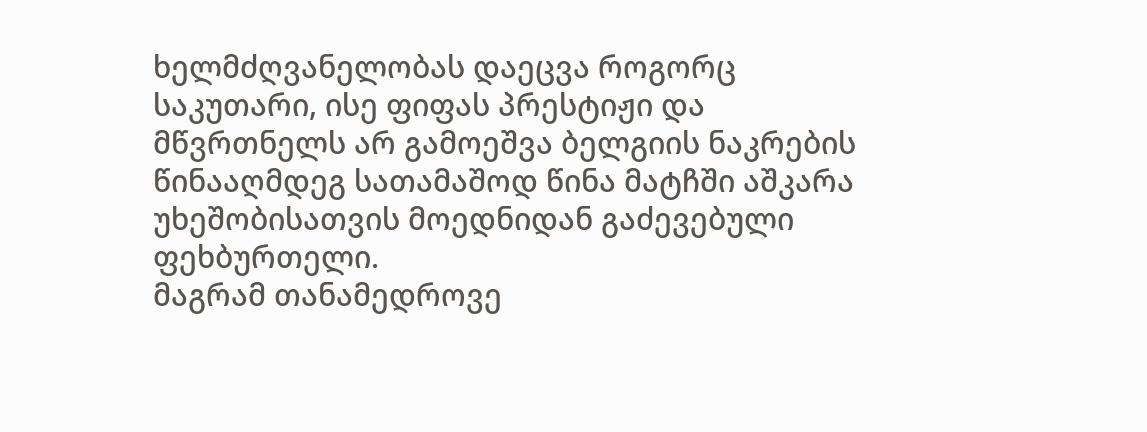ხელმძღვანელობას დაეცვა როგორც საკუთარი, ისე ფიფას პრესტიჟი და მწვრთნელს არ გამოეშვა ბელგიის ნაკრების წინააღმდეგ სათამაშოდ წინა მატჩში აშკარა უხეშობისათვის მოედნიდან გაძევებული ფეხბურთელი.
მაგრამ თანამედროვე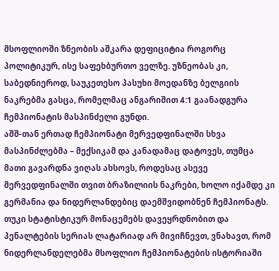მსოფლიოში ზნეობის აშკარა დეფიციტია როგორც პოლიტიკურ, ისე საფეხბურთო ველზე. უზნეობას კი, საბედნიეროდ, საუკეთესო პასუხი მოედანზე ბელგიის ნაკრებმა გასცა, რომელმაც ანგარიშით 4:1 გაანადგურა ჩემპიონატის მასპინძელი გუნდი.
აშშ-თან ერთად ჩემპიონატი მერვედფინალში სხვა მასპინძლებმა – მექსიკამ და კანადამაც დატოვეს, თუმცა მათი გავარდნა ვიღას ახსოვს, როდესაც ასევე მერვედფინალში თვით ბრაზილიის ნაკრები, ხოლო იქამდე კი გერმანია და ნიდერლანდებიც დაემშვიდობნენ ჩემპიონატს.
თუკი სტატისტიკურ მონაცემებს დავეყრდნობით და პენალტების სერიას ლატარიად არ მივიჩნევთ, ვნახავთ, რომ ნიდერლანდელებმა მსოფლიო ჩემპიონატების ისტორიაში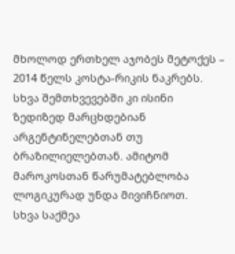მხოლოდ ერთხელ აჯობეს მეტოქეს – 2014 წელს კოსტა-რიკის ნაკრებს. სხვა შემთხვევებში კი ისინი ზედიზედ მარცხდებიან არგენტინელებთან თუ ბრაზილიელებთან. ამიტომ მაროკოსთან წარუმატებლობა ლოგიკურად უნდა მივიჩნიოთ.
სხვა საქმეა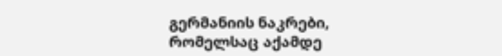გერმანიის ნაკრები, რომელსაც აქამდე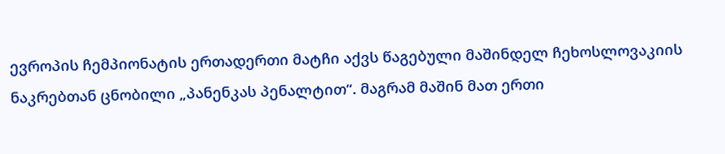ევროპის ჩემპიონატის ერთადერთი მატჩი აქვს წაგებული მაშინდელ ჩეხოსლოვაკიის ნაკრებთან ცნობილი „პანენკას პენალტით“. მაგრამ მაშინ მათ ერთი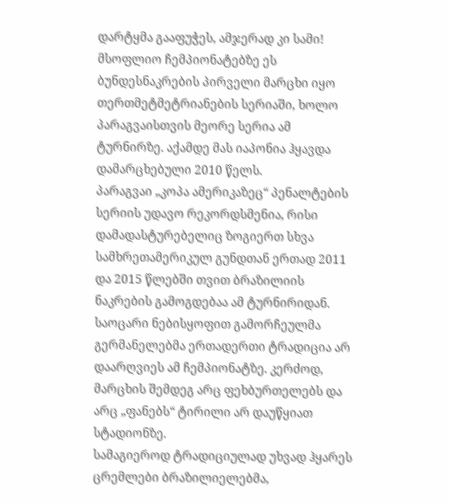დარტყმა გააფუჭეს, ამჯერად კი სამი!
მსოფლიო ჩემპიონატებზე ეს ბუნდესნაკრების პირველი მარცხი იყო თერთმეტმეტრიანების სერიაში, ხოლო პარაგვაისთვის მეორე სერია ამ ტურნირზე. აქამდე მას იაპონია ჰყავდა დამარცხებული 2010 წელს.
პარაგვაი „კოპა ამერიკაზეც“ პენალტების სერიის უდავო რეკორდსმენია, რისი დამადასტურებელიც ზოგიერთ სხვა სამხრეთამერიკულ გუნდთან ერთად 2011 და 2015 წლებში თვით ბრაზილიის ნაკრების გამოგდებაა ამ ტურნირიდან.
საოცარი ნებისყოფით გამორჩეულმა გერმანელებმა ერთადერთი ტრადიცია არ დაარღვიეს ამ ჩემპიონატზე. კერძოდ, მარცხის შემდეგ არც ფეხბურთელებს და არც „ფანებს“ ტირილი არ დაუწყიათ სტადიონზე.
სამაგიეროდ ტრადიციულად უხვად ჰყარეს ცრემლები ბრაზილიელებმა,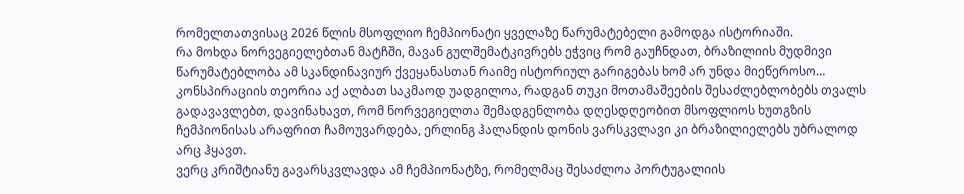რომელთათვისაც 2026 წლის მსოფლიო ჩემპიონატი ყველაზე წარუმატებელი გამოდგა ისტორიაში.
რა მოხდა ნორვეგიელებთან მატჩში, მავან გულშემატკივრებს ეჭვიც რომ გაუჩნდათ, ბრაზილიის მუდმივი წარუმატებლობა ამ სკანდინავიურ ქვეყანასთან რაიმე ისტორიულ გარიგებას ხომ არ უნდა მიეწეროსო…
კონსპირაციის თეორია აქ ალბათ საკმაოდ უადგილოა, რადგან თუკი მოთამაშეების შესაძლებლობებს თვალს გადავავლებთ, დავინახავთ, რომ ნორვეგიელთა შემადგენლობა დღესდღეობით მსოფლიოს ხუთგზის ჩემპიონისას არაფრით ჩამოუვარდება, ერლინგ ჰალანდის დონის ვარსკვლავი კი ბრაზილიელებს უბრალოდ არც ჰყავთ.
ვერც კრიშტიანუ გავარსკვლავდა ამ ჩემპიონატზე, რომელმაც შესაძლოა პორტუგალიის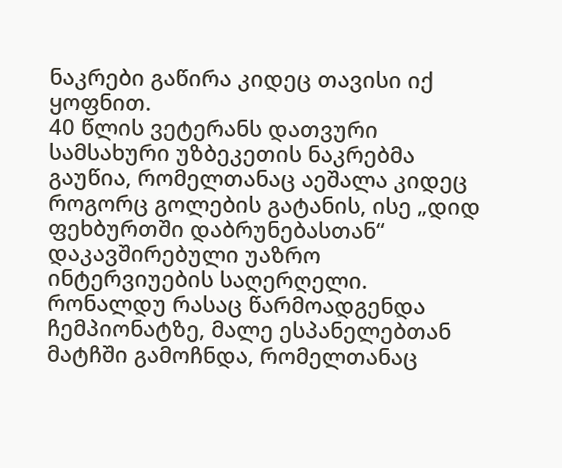ნაკრები გაწირა კიდეც თავისი იქ ყოფნით.
40 წლის ვეტერანს დათვური სამსახური უზბეკეთის ნაკრებმა გაუწია, რომელთანაც აეშალა კიდეც როგორც გოლების გატანის, ისე „დიდ ფეხბურთში დაბრუნებასთან“ დაკავშირებული უაზრო ინტერვიუების საღერღელი.
რონალდუ რასაც წარმოადგენდა ჩემპიონატზე, მალე ესპანელებთან მატჩში გამოჩნდა, რომელთანაც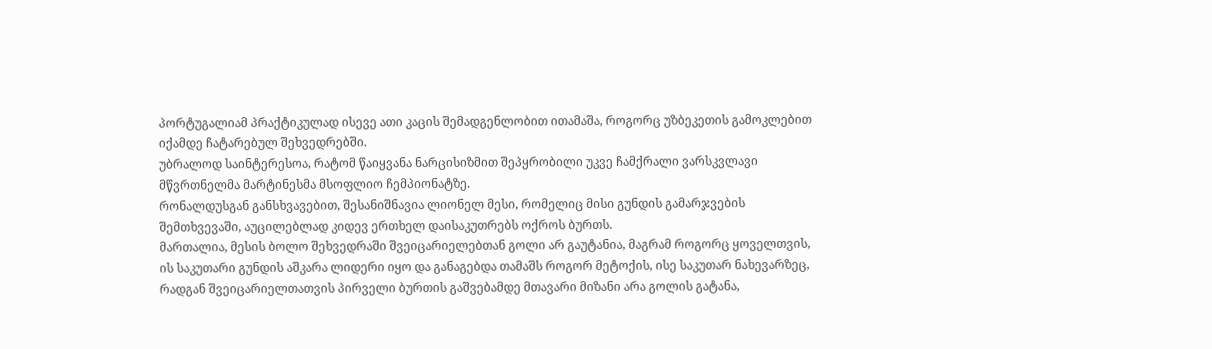პორტუგალიამ პრაქტიკულად ისევე ათი კაცის შემადგენლობით ითამაშა, როგორც უზბეკეთის გამოკლებით იქამდე ჩატარებულ შეხვედრებში.
უბრალოდ საინტერესოა, რატომ წაიყვანა ნარცისიზმით შეპყრობილი უკვე ჩამქრალი ვარსკვლავი მწვრთნელმა მარტინესმა მსოფლიო ჩემპიონატზე.
რონალდუსგან განსხვავებით, შესანიშნავია ლიონელ მესი, რომელიც მისი გუნდის გამარჯვების შემთხვევაში, აუცილებლად კიდევ ერთხელ დაისაკუთრებს ოქროს ბურთს.
მართალია, მესის ბოლო შეხვედრაში შვეიცარიელებთან გოლი არ გაუტანია, მაგრამ როგორც ყოველთვის, ის საკუთარი გუნდის აშკარა ლიდერი იყო და განაგებდა თამაშს როგორ მეტოქის, ისე საკუთარ ნახევარზეც, რადგან შვეიცარიელთათვის პირველი ბურთის გაშვებამდე მთავარი მიზანი არა გოლის გატანა,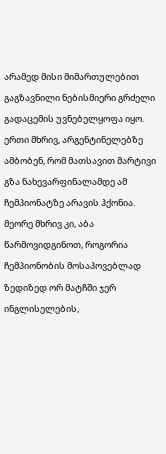არამედ მისი მიმართულებით გაგზავნილი ნებისმიერი გრძელი გადაცემის უვნებელყოფა იყო.
ერთი მხრივ, არგენტინელებზე ამბობენ, რომ მათსავით მარტივი გზა ნახევარფინალამდე ამ ჩემპიონატზე არავის ჰქონია. მეორე მხრივ კი, აბა წარმოვიდგინოთ, როგორია ჩემპიონობის მოსაპოვებლად ზედიზედ ორ მატჩში ჯერ ინგლისელების,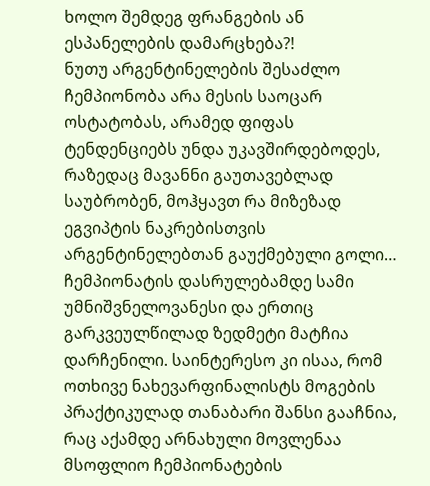ხოლო შემდეგ ფრანგების ან ესპანელების დამარცხება?!
ნუთუ არგენტინელების შესაძლო ჩემპიონობა არა მესის საოცარ ოსტატობას, არამედ ფიფას ტენდენციებს უნდა უკავშირდებოდეს, რაზედაც მავანნი გაუთავებლად საუბრობენ, მოჰყავთ რა მიზეზად ეგვიპტის ნაკრებისთვის არგენტინელებთან გაუქმებული გოლი…
ჩემპიონატის დასრულებამდე სამი უმნიშვნელოვანესი და ერთიც გარკვეულწილად ზედმეტი მატჩია დარჩენილი. საინტერესო კი ისაა, რომ ოთხივე ნახევარფინალისტს მოგების პრაქტიკულად თანაბარი შანსი გააჩნია, რაც აქამდე არნახული მოვლენაა მსოფლიო ჩემპიონატების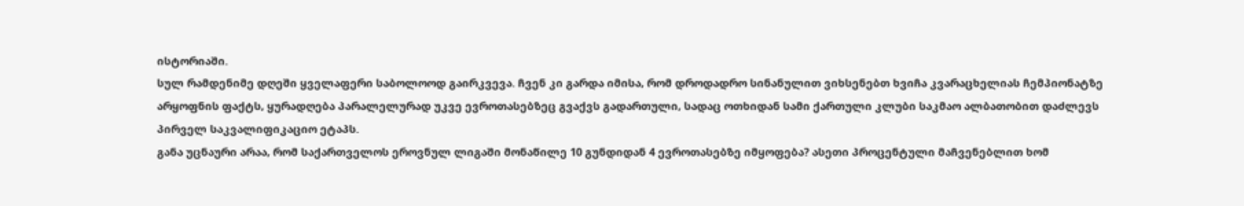ისტორიაში.
სულ რამდენიმე დღეში ყველაფერი საბოლოოდ გაირკვევა. ჩვენ კი გარდა იმისა, რომ დროდადრო სინანულით ვიხსენებთ ხვიჩა კვარაცხელიას ჩემპიონატზე არყოფნის ფაქტს, ყურადღება პარალელურად უკვე ევროთასებზეც გვაქვს გადართული, სადაც ოთხიდან სამი ქართული კლუბი საკმაო ალბათობით დაძლევს პირველ საკვალიფიკაციო ეტაპს.
განა უცნაური არაა, რომ საქართველოს ეროვნულ ლიგაში მონაწილე 10 გუნდიდან 4 ევროთასებზე იმყოფება? ასეთი პროცენტული მაჩვენებლით ხომ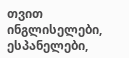თვით ინგლისელები, ესპანელები,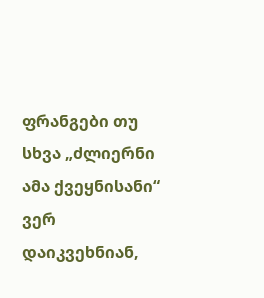ფრანგები თუ სხვა „ძლიერნი ამა ქვეყნისანი“ ვერ დაიკვეხნიან,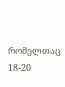რომელთაც 18-20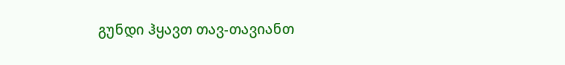გუნდი ჰყავთ თავ-თავიანთ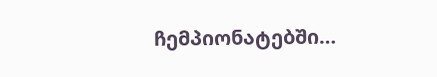ჩემპიონატებში…